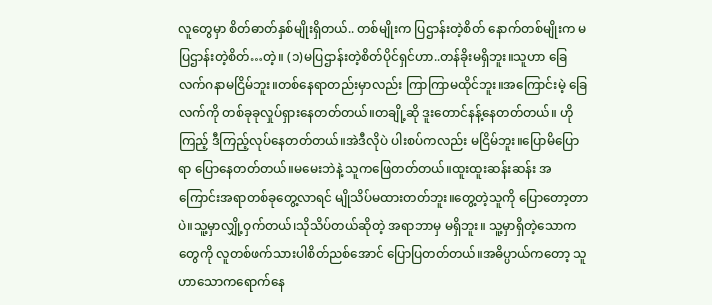လူတွေမှာ စိတ်ဓာတ်နှစ်မျိုးရှိတယ်.. တစ်မျိုးက ပြဌာန်းတဲ့စိတ် နောက်တစ်မျိုးက မပြဌာန်းတဲ့စိတ်…တဲ့။ (၁)မပြဌာန်းတဲ့စိတ်ပိုင်ရှင်ဟာ..တန်ခိုးမရှိဘူး။သူဟာ ခြေလက်ဂနာမငြိမ်ဘူး။တစ်နေရာတည်းမှာလည်း ကြာကြာမထိုင်ဘူး။အကြောင်းမဲ့ ခြေလက်ကို တစ်ခုခုလှုပ်ရှားနေတတ်တယ်။တချို့ဆို ဒူးတောင်နန့်နေတတ်တယ်။ ဟိုကြည့် ဒီကြည့်လုပ်နေတတ်တယ်။အဲဒီလိုပဲ ပါးစပ်ကလည်း မငြိမ်ဘူး။ပြောမိပြောရာ ပြောနေတတ်တယ်။မမေးဘဲနဲ့ သူကဖြေတတ်တယ်။ထူးထူးဆန်းဆန်း အကြောင်းအရာတစ်ခုတွေ့လာရင် မျိုသိပ်မထားတတ်ဘူး။တွေ့တဲ့သူကို ပြောတော့တာပဲ။သူ့မှာလျှို့ဝှက်တယ်၊သိုသိပ်တယ်ဆိုတဲ့ အရာဘာမှ မရှိဘူး။ သူ့မှာရှိတဲ့သောကတွေကို လူတစ်ဖက်သားပါစိတ်ညစ်အောင် ပြောပြတတ်တယ်။အဓိပ္ပာယ်ကတော့ သူဟာသောကရောက်နေ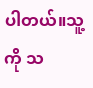ပါတယ်။သူ့ကို သ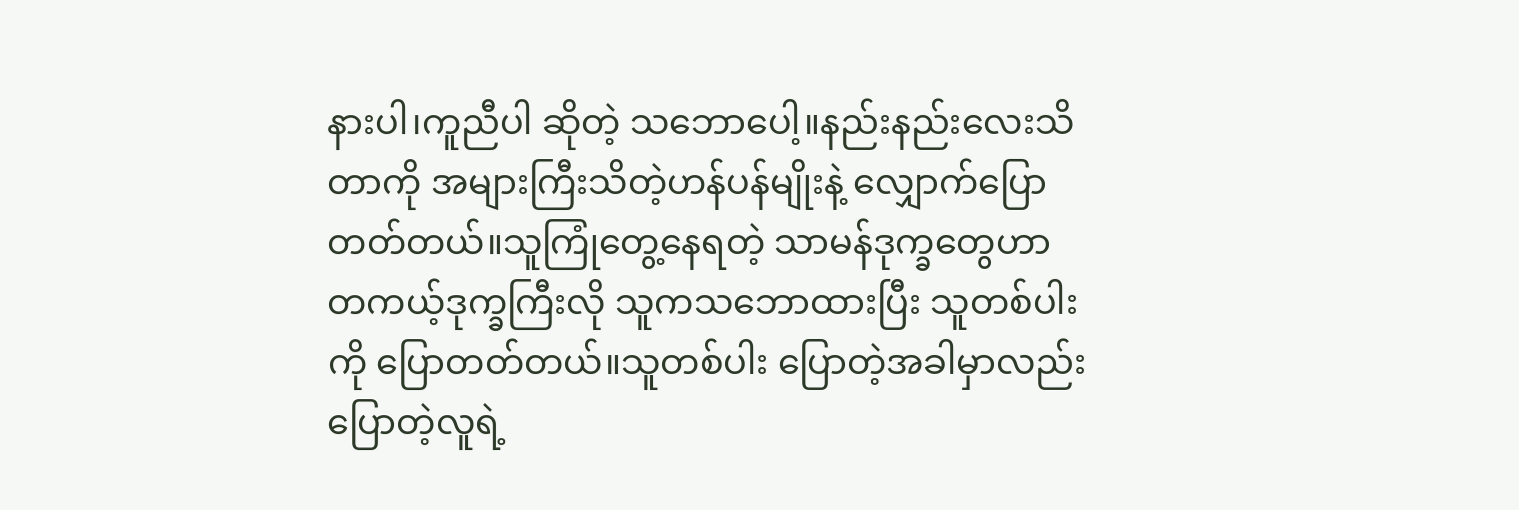နားပါ၊ကူညီပါ ဆိုတဲ့ သဘောပေါ့။နည်းနည်းလေးသိတာကို အများကြီးသိတဲ့ဟန်ပန်မျိုးနဲ့ လျှောက်ပြောတတ်တယ်။သူကြုံတွေ့နေရတဲ့ သာမန်ဒုက္ခတွေဟာ တကယ့်ဒုက္ခကြီးလို သူကသဘောထားပြီး သူတစ်ပါးကို ပြောတတ်တယ်။သူတစ်ပါး ပြောတဲ့အခါမှာလည်း ပြောတဲ့လူရဲ့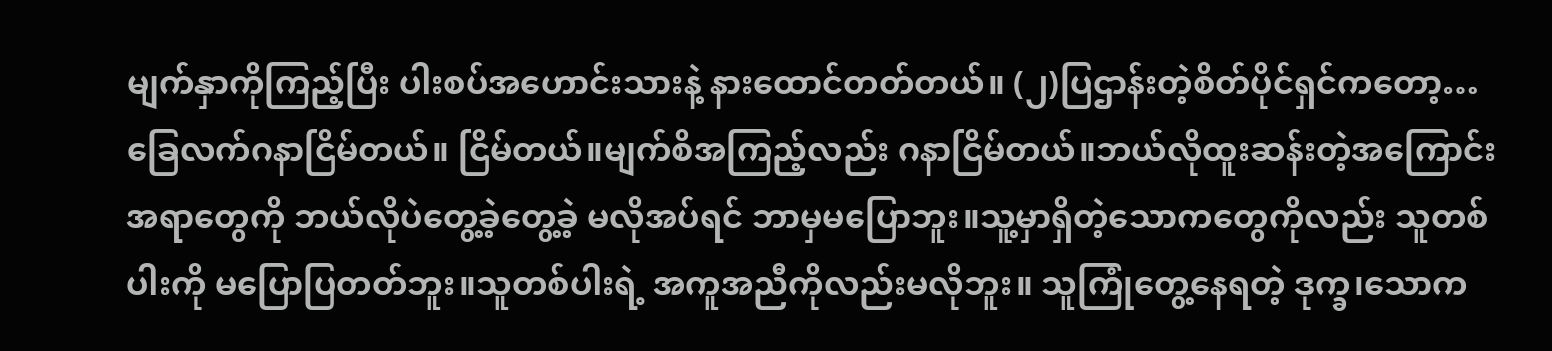မျက်နှာကိုကြည့်ပြီး ပါးစပ်အဟောင်းသားနဲ့ နားထောင်တတ်တယ်။ (၂)ပြဌာန်းတဲ့စိတ်ပိုင်ရှင်ကတော့… ခြေလက်ဂနာငြိမ်တယ်။ ငြိမ်တယ်။မျက်စိအကြည့်လည်း ဂနာငြိမ်တယ်။ဘယ်လိုထူးဆန်းတဲ့အကြောင်းအရာတွေကို ဘယ်လိုပဲတွေ့ခဲ့တွေ့ခဲ့ မလိုအပ်ရင် ဘာမှမပြောဘူး။သူ့မှာရှိတဲ့သောကတွေကိုလည်း သူတစ်ပါးကို မပြောပြတတ်ဘူး။သူတစ်ပါးရဲ့ အကူအညီကိုလည်းမလိုဘူး။ သူကြုံတွေ့နေရတဲ့ ဒုက္ခ၊သောက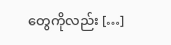တွေကိုလည်း […]